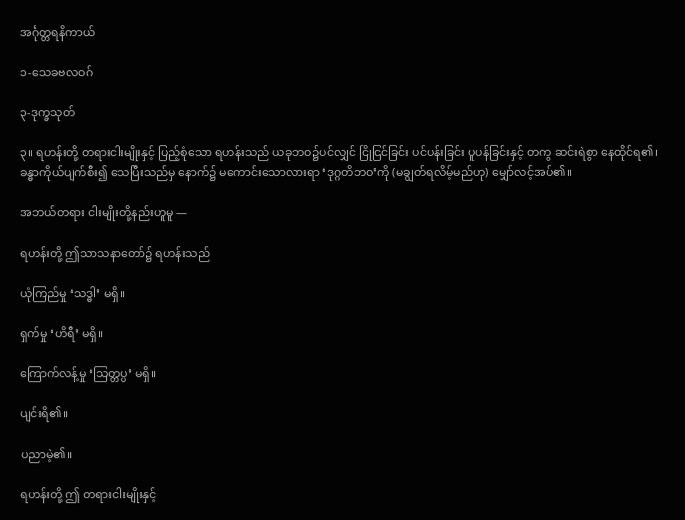အင်္ဂုတ္တရနိကာယ်

၁-သေခဗလဝဂ်

၃-ဒုက္ခသုတ်

၃။ ရဟန်းတို့ တရားငါးမျိုးနှင့် ပြည့်စုံသော ရဟန်းသည် ယခုဘဝ၌ပင်လျှင် ငြိုငြင်ခြင်း ပင်ပန်းခြင်း ပူပန်ခြင်းနှင့် တကွ ဆင်းရဲစွာ နေထိုင်ရ၏၊ ခန္ဓာကိုယ်ပျက်စီး၍ သေပြီးသည်မှ နောက်၌ မကောင်းသောလားရာ ‘ဒုဂ္ဂတိဘဝ’ကို (မချွတ်ရလိမ့်မည်ဟု) မျှော်လင့်အပ်၏။

အဘယ်တရား ငါးမျိုးတို့နည်းဟူမူ —

ရဟန်းတို့ ဤသာသနာတော်၌ ရဟန်းသည်

ယုံကြည်မှု ‘သဒ္ဓါ’ မရှိ။

ရှက်မှု ‘ဟိရီ’ မရှိ။

ကြောက်လန့်မှု ‘သြတ္တပ္ပ’ မရှိ။

ပျင်းရိ၏။

ပညာမဲ့၏။

ရဟန်းတို့ ဤ တရားငါးမျိုးနှင့်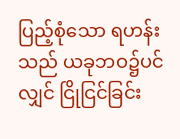ပြည့်စုံသော ရဟန်းသည် ယခုဘဝ၌ပင်လျှင် ငြိုငြင်ခြင်း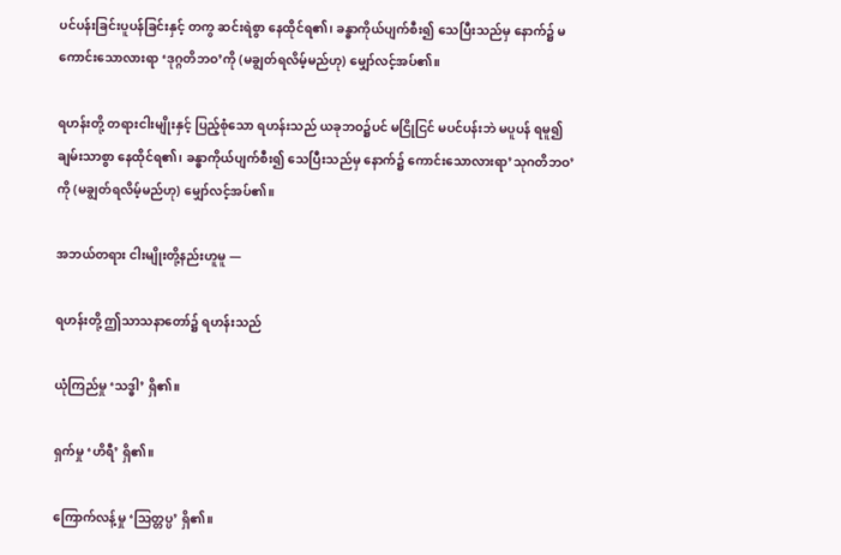ပင်ပန်းခြင်းပူပန်ခြင်းနှင့် တကွ ဆင်းရဲစွာ နေထိုင်ရ၏၊ ခန္ဓာကိုယ်ပျက်စီး၍ သေပြီးသည်မှ နောက်၌ မကောင်းသောလားရာ ‘ဒုဂ္ဂတိဘဝ’ကို (မချွတ်ရလိမ့်မည်ဟု) မျှော်လင့်အပ်၏။

ရဟန်းတို့ တရားငါးမျိုးနှင့် ပြည့်စုံသော ရဟန်းသည် ယခုဘဝ၌ပင် မငြိုငြင် မပင်ပန်းဘဲ မပူပန် ရမူ၍ချမ်းသာစွာ နေထိုင်ရ၏၊ ခန္ဓာကိုယ်ပျက်စီး၍ သေပြီးသည်မှ နောက်၌ ကောင်းသောလားရာ’သုဂတိဘဝ’ ကို (မချွတ်ရလိမ့်မည်ဟု) မျှော်လင့်အပ်၏။

အဘယ်တရား ငါးမျိုးတို့နည်းဟူမူ —

ရဟန်းတို့ ဤသာသနာတော်၌ ရဟန်းသည်

ယုံကြည်မှု ‘သဒ္ဓါ’ ရှိ၏။

ရှက်မှု ‘ဟိရီ’ ရှိ၏။

ကြောက်လန့်မှု ‘သြတ္တပ္ပ’ ရှိ၏။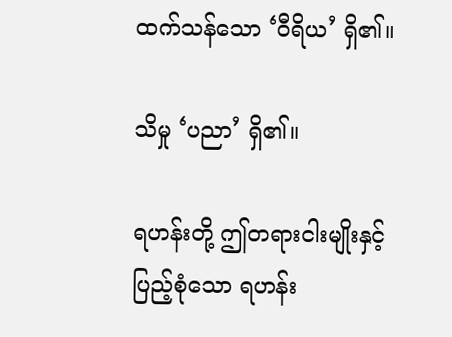ထက်သန်သော ‘ဝီရိယ’ ရှိ၏။

သိမှု ‘ပညာ’ ရှိ၏။

ရဟန်းတို့ ဤတရားငါးမျိုးနှင့် ပြည့်စုံသော ရဟန်း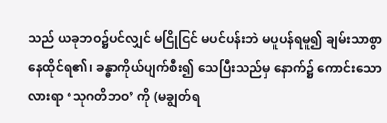သည် ယခုဘဝ၌ပင်လျှင် မငြိုငြင် မပင်ပန်းဘဲ မပူပန်ရမူ၍ ချမ်းသာစွာ နေထိုင်ရ၏၊ ခန္ဓာကိုယ်ပျက်စီး၍ သေပြီးသည်မှ နောက်၌ ကောင်းသောလားရာ ‘သုဂတိဘဝ’ ကို (မချွတ်ရ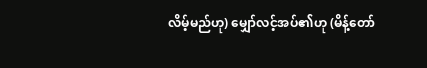လိမ့်မည်ဟု) မျှော်လင့်အပ်၏ဟု (မိန့်တော်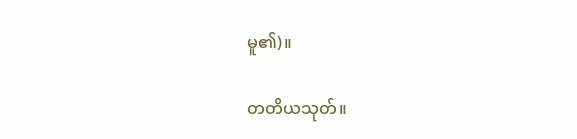မူ၏)။

တတိယသုတ်။